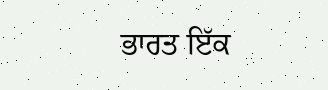ਭਾਰਤ ਇੱਕ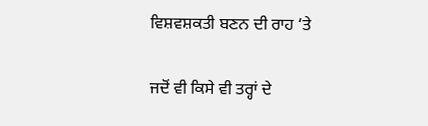ਵਿਸ਼ਵਸ਼ਕਤੀ ਬਣਨ ਦੀ ਰਾਹ ‘ਤੇ

ਜਦੋਂ ਵੀ ਕਿਸੇ ਵੀ ਤਰ੍ਹਾਂ ਦੇ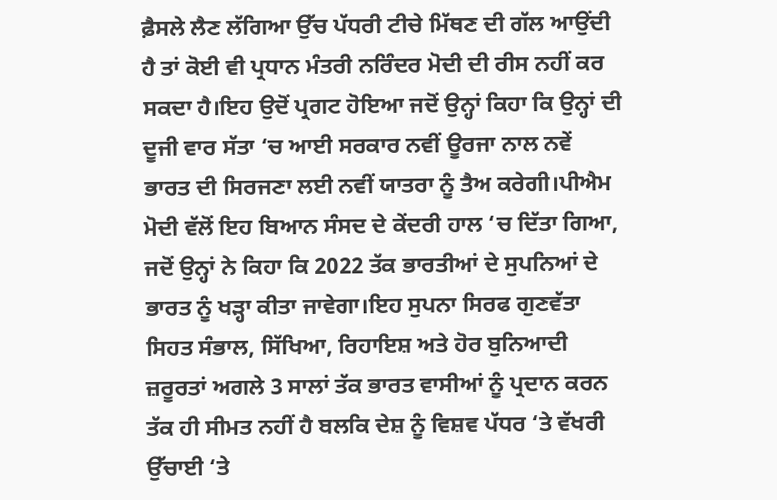ਫ਼ੈਸਲੇ ਲੈਣ ਲੱਗਿਆ ਉੱਚ ਪੱਧਰੀ ਟੀਚੇ ਮਿੱਥਣ ਦੀ ਗੱਲ ਆਉਂਦੀ ਹੈ ਤਾਂ ਕੋਈ ਵੀ ਪ੍ਰਧਾਨ ਮੰਤਰੀ ਨਰਿੰਦਰ ਮੋਦੀ ਦੀ ਰੀਸ ਨਹੀਂ ਕਰ ਸਕਦਾ ਹੈ।ਇਹ ਉਦੋਂ ਪ੍ਰਗਟ ਹੋਇਆ ਜਦੋਂ ਉਨ੍ਹਾਂ ਕਿਹਾ ਕਿ ਉਨ੍ਹਾਂ ਦੀ ਦੂਜੀ ਵਾਰ ਸੱਤਾ ‘ਚ ਆਈ ਸਰਕਾਰ ਨਵੀਂ ਊਰਜਾ ਨਾਲ ਨਵੇਂ ਭਾਰਤ ਦੀ ਸਿਰਜਣਾ ਲਈ ਨਵੀਂ ਯਾਤਰਾ ਨੂੰ ਤੈਅ ਕਰੇਗੀ।ਪੀਐਮ ਮੋਦੀ ਵੱਲੋਂ ਇਹ ਬਿਆਨ ਸੰਸਦ ਦੇ ਕੇਂਦਰੀ ਹਾਲ ‘ਚ ਦਿੱਤਾ ਗਿਆ, ਜਦੋਂ ਉਨ੍ਹਾਂ ਨੇ ਕਿਹਾ ਕਿ 2022 ਤੱਕ ਭਾਰਤੀਆਂ ਦੇ ਸੁਪਨਿਆਂ ਦੇ ਭਾਰਤ ਨੂੰ ਖੜ੍ਹਾ ਕੀਤਾ ਜਾਵੇਗਾ।ਇਹ ਸੁਪਨਾ ਸਿਰਫ ਗੁਣਵੱਤਾ ਸਿਹਤ ਸੰਭਾਲ, ਸਿੱਖਿਆ, ਰਿਹਾਇਸ਼ ਅਤੇ ਹੋਰ ਬੁਨਿਆਦੀ ਜ਼ਰੂਰਤਾਂ ਅਗਲੇ 3 ਸਾਲਾਂ ਤੱਕ ਭਾਰਤ ਵਾਸੀਆਂ ਨੂੰ ਪ੍ਰਦਾਨ ਕਰਨ ਤੱਕ ਹੀ ਸੀਮਤ ਨਹੀਂ ਹੈ ਬਲਕਿ ਦੇਸ਼ ਨੂੰ ਵਿਸ਼ਵ ਪੱਧਰ ‘ਤੇ ਵੱਖਰੀ ਉੱਚਾਈ ‘ਤੇ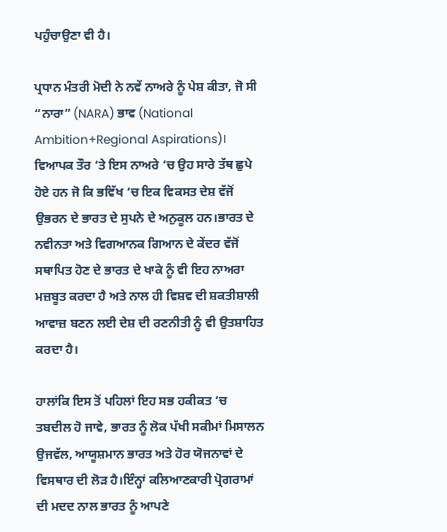ਪਹੁੰਚਾਉਣਾ ਵੀ ਹੈ।

ਪ੍ਰਧਾਨ ਮੰਤਰੀ ਮੋਦੀ ਨੇ ਨਵੇਂ ਨਾਅਰੇ ਨੂੰ ਪੇਸ਼ ਕੀਤਾ, ਜੋ ਸੀ “ਨਾਰਾ” (NARA) ਭਾਵ (National Ambition+Regional Aspirations)। ਵਿਆਪਕ ਤੌਰ ‘ਤੇ ਇਸ ਨਾਅਰੇ ‘ਚ ਉਹ ਸਾਰੇ ਤੱਥ ਛੁਪੇ ਹੋਏ ਹਨ ਜੋ ਕਿ ਭਵਿੱਖ ‘ਚ ਇਕ ਵਿਕਸਤ ਦੇਸ਼ ਵੱਜੋਂ ਉਭਰਨ ਦੇ ਭਾਰਤ ਦੇ ਸੁਪਨੇ ਦੇ ਅਨੁਕੂਲ ਹਨ।ਭਾਰਤ ਦੇ ਨਵੀਨਤਾ ਅਤੇ ਵਿਗਆਨਕ ਗਿਆਨ ਦੇ ਕੇਂਦਰ ਵੱਜੋਂ ਸਥਾਪਿਤ ਹੋਣ ਦੇ ਭਾਰਤ ਦੇ ਖਾਕੇ ਨੂੰ ਵੀ ਇਹ ਨਾਅਰਾ ਮਜ਼ਬੂਤ ਕਰਦਾ ਹੈ ਅਤੇ ਨਾਲ ਹੀ ਵਿਸ਼ਵ ਦੀ ਸ਼ਕਤੀਸ਼ਾਲੀ ਆਵਾਜ਼ ਬਣਨ ਲਈ ਦੇਸ਼ ਦੀ ਰਣਨੀਤੀ ਨੂੰ ਵੀ ਉਤਸ਼ਾਹਿਤ ਕਰਦਾ ਹੈ।

ਹਾਲਾਂਕਿ ਇਸ ਤੋਂ ਪਹਿਲਾਂ ਇਹ ਸਭ ਹਕੀਕਤ ‘ਚ ਤਬਦੀਲ ਹੋ ਜਾਵੇ, ਭਾਰਤ ਨੂੰ ਲੋਕ ਪੱਖੀ ਸਕੀਮਾਂ ਮਿਸਾਲਨ ਉਜਵੱਲ, ਆਯੂਸ਼ਮਾਨ ਭਾਰਤ ਅਤੇ ਹੋਰ ਯੋਜਨਾਵਾਂ ਦੇ ਵਿਸਥਾਰ ਦੀ ਲੋੜ ਹੈ।ਇੰਨ੍ਹਾਂ ਕਲਿਆਣਕਾਰੀ ਪ੍ਰੋਗਰਾਮਾਂ ਦੀ ਮਦਦ ਨਾਲ ਭਾਰਤ ਨੂੰ ਆਪਣੇ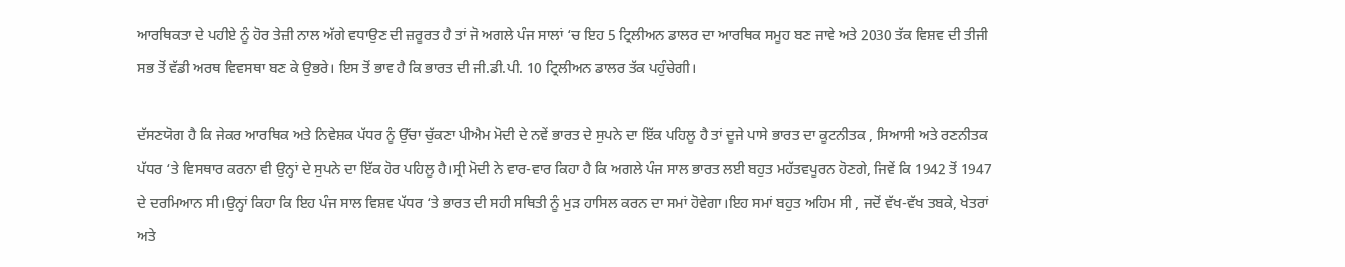ਆਰਥਿਕਤਾ ਦੇ ਪਹੀਏ ਨੂੰ ਹੋਰ ਤੇਜ਼ੀ ਨਾਲ ਅੱਗੇ ਵਧਾਉਣ ਦੀ ਜ਼ਰੂਰਤ ਹੈ ਤਾਂ ਜੋ ਅਗਲੇ ਪੰਜ ਸਾਲਾਂ ‘ਚ ਇਹ 5 ਟ੍ਰਿਲੀਅਨ ਡਾਲਰ ਦਾ ਆਰਥਿਕ ਸਮੂਹ ਬਣ ਜਾਵੇ ਅਤੇ 2030 ਤੱਕ ਵਿਸ਼ਵ ਦੀ ਤੀਜੀ ਸਭ ਤੋਂ ਵੱਡੀ ਅਰਥ ਵਿਵਸਥਾ ਬਣ ਕੇ ਉਭਰੇ। ਇਸ ਤੋਂ ਭਾਵ ਹੈ ਕਿ ਭਾਰਤ ਦੀ ਜੀ.ਡੀ.ਪੀ. 10 ਟ੍ਰਿਲੀਅਨ ਡਾਲਰ ਤੱਕ ਪਹੁੰਚੇਗੀ।

ਦੱਸਣਯੋਗ ਹੈ ਕਿ ਜੇਕਰ ਆਰਥਿਕ ਅਤੇ ਨਿਵੇਸ਼ਕ ਪੱਧਰ ਨੂੰ ਉੱਚਾ ਚੁੱਕਣਾ ਪੀਐਮ ਮੋਦੀ ਦੇ ਨਵੇਂ ਭਾਰਤ ਦੇ ਸੁਪਨੇ ਦਾ ਇੱਕ ਪਹਿਲੂ ਹੈ ਤਾਂ ਦੂਜੇ ਪਾਸੇ ਭਾਰਤ ਦਾ ਕੂਟਨੀਤਕ , ਸਿਆਸੀ ਅਤੇ ਰਣਨੀਤਕ ਪੱਧਰ ‘ਤੇ ਵਿਸਥਾਰ ਕਰਨਾ ਵੀ ਉਨ੍ਹਾਂ ਦੇ ਸੁਪਨੇ ਦਾ ਇੱਕ ਹੋਰ ਪਹਿਲੂ ਹੈ।ਸ੍ਰੀ ਮੋਦੀ ਨੇ ਵਾਰ-ਵਾਰ ਕਿਹਾ ਹੈ ਕਿ ਅਗਲੇ ਪੰਜ ਸਾਲ ਭਾਰਤ ਲਈ ਬਹੁਤ ਮਹੱਤਵਪੂਰਨ ਹੋਣਗੇ, ਜਿਵੇਂ ਕਿ 1942 ਤੋਂ 1947 ਦੇ ਦਰਮਿਆਨ ਸੀ।ਉਨ੍ਹਾਂ ਕਿਹਾ ਕਿ ਇਹ ਪੰਜ ਸਾਲ ਵਿਸ਼ਵ ਪੱਧਰ ‘ਤੇ ਭਾਰਤ ਦੀ ਸਹੀ ਸਥਿਤੀ ਨੂੰ ਮੁੜ ਹਾਸਿਲ ਕਰਨ ਦਾ ਸਮਾਂ ਹੋਵੇਗਾ।ਇਹ ਸਮਾਂ ਬਹੁਤ ਅਹਿਮ ਸੀ , ਜਦੋਂ ਵੱਖ-ਵੱਖ ਤਬਕੇ, ਖੇਤਰਾਂ ਅਤੇ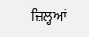ਜ਼ਿਲ੍ਹਆਂ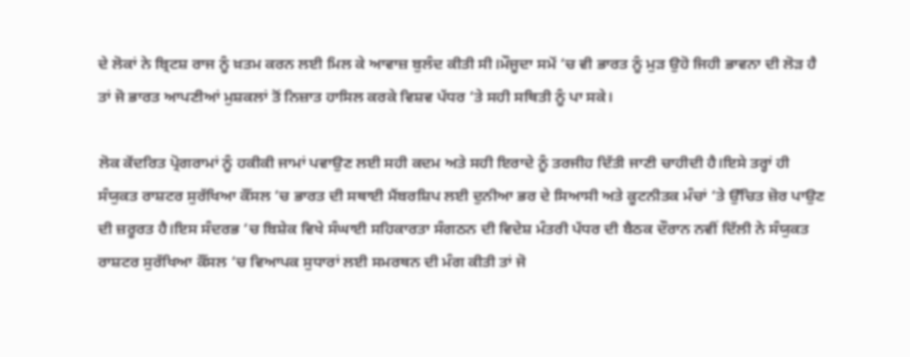ਦੇ ਲੋਕਾਂ ਨੇ ਬ੍ਰਿਟਸ਼ ਰਾਜ ਨੂੰ ਖ਼ਤਮ ਕਰਨ ਲਈ ਮਿਲ ਕੇ ਆਵਾਜ਼ ਬੁਲੰਦ ਕੀਤੀ ਸੀ।ਮੌਜੂਦਾ ਸਮੇਂ ‘ਚ ਵੀ ਭਾਰਤ ਨੂੰ ਮੁੜ ਉਹੋ ਜਿਹੀ ਭਾਵਨਾ ਦੀ ਲੋੜ ਹੈ ਤਾਂ ਜੋ ਭਾਰਤ ਆਪਣੀਆਂ ਮੁਸ਼ਕਲਾਂ ਤੋਂ ਨਿਜ਼ਾਤ ਹਾਸਿਲ ਕਰਕੇ ਵਿਸ਼ਵ ਪੱਧਰ ‘ਤੇ ਸਹੀ ਸਥਿਤੀ ਨੂੰ ਪਾ ਸਕੇ।

ਲੋਕ ਕੇਂਦਰਿਤ ਪ੍ਰੋਗਰਾਮਾਂ ਨੂੰ ਹਕੀਕੀ ਜਾਮਾਂ ਪਵਾਉਣ ਲਈ ਸਹੀ ਕਦਮ ਅਤੇ ਸਹੀ ਇਰਾਦੇ ਨੂੰ ਤਰਜੀਹ ਦਿੱਤੀ ਜਾਣੀ ਚਾਹੀਦੀ ਹੈ।ਇਸੇ ਤਰ੍ਹਾਂ ਹੀ ਸੰਯੁਕਤ ਰਾਸ਼ਟਰ ਸੁਰੱਖਿਆ ਕੌਂਸਲ ‘ਚ ਭਾਰਤ ਦੀ ਸਥਾਈ ਮੈਂਬਰਸ਼ਿਪ ਲਈ ਦੁਨੀਆ ਭਰ ਦੇ ਸਿਆਸੀ ਅਤੇ ਕੂਟਨੀਤਕ ਮੰਚਾਂ ‘ਤੇ ਉੱਚਿਤ ਜ਼ੋਰ ਪਾਉਣ ਦੀ ਜ਼ਰੂਰਤ ਹੈ।ਇਸ ਸੰਦਰਭ ‘ਚ ਬਿਸ਼ੇਕ ਵਿਖੇ ਸੰਘਾਈ ਸਹਿਕਾਰਤਾ ਸੰਗਠਨ ਦੀ ਵਿਦੇਸ਼ ਮੰਤਰੀ ਪੱਧਰ ਦੀ ਬੈਠਕ ਦੌਰਾਨ ਨਵੀਂ ਦਿੱਲੀ ਨੇ ਸੰਯੁਕਤ ਰਾਸ਼ਟਰ ਸੁਰੱਖਿਆ ਕੌਂਸਲ ‘ਚ ਵਿਆਪਕ ਸੁਧਾਰਾਂ ਲਈ ਸਮਰਥਨ ਦੀ ਮੰਗ ਕੀਤੀ ਤਾਂ ਜੋ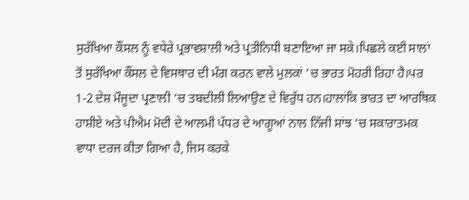ਸੁਰੱਖਿਆ ਕੌਂਸਲ ਨੂੰ ਵਧੇਰੇ ਪ੍ਰਭਾਵਸ਼ਾਲੀ ਅਤੇ ਪ੍ਰਤੀਨਿਧੀ ਬਣਾਇਆ ਜਾ ਸਕੇ।ਪਿਛਲੇ ਕਈ ਸਾਲਾਂ ਤੋਂ ਸੁਰੱਖਿਆ ਕੌਂਸਲ ਦੇ ਵਿਸਥਾਰ ਦੀ ਮੰਗ ਕਰਨ ਵਾਲੇ ਮੁਲਕਾਂ ‘ਚ ਭਾਰਤ ਮੋਹਰੀ ਰਿਹਾ ਹੈ।ਪਰ 1-2 ਦੇਸ਼ ਮੌਜੂਦਾ ਪ੍ਰਣਾਲੀ ‘ਚ ਤਬਦੀਲੀ ਲਿਆਉਣ ਦੇ ਵਿਰੁੱਧ ਹਨ।ਹਾਲਾਂਕਿ ਭਾਰਤ ਦਾ ਆਰਥਿਕ ਹਾਸ਼ੀਏ ਅਤੇ ਪੀਐਮ ਮੋਦੀ ਦੇ ਆਲਮੀ ਪੱਧਰ ਦੇ ਆਗੂਆਂ ਨਾਲ ਨਿੱਜੀ ਸਾਂਝ ‘ਚ ਸਕਾਰਾਤਮਕ ਵਾਧਾ ਦਰਜ ਕੀਤਾ ਗਿਆ ਹੈ, ਜਿਸ ਕਰਕੇ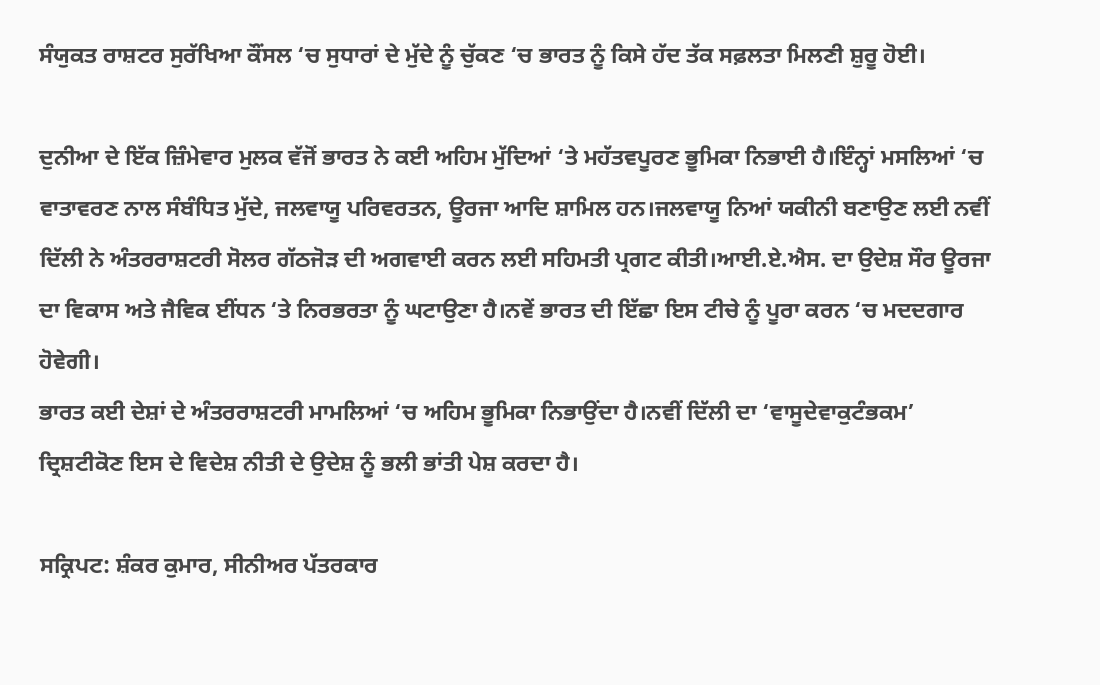ਸੰਯੁਕਤ ਰਾਸ਼ਟਰ ਸੁਰੱਖਿਆ ਕੌਂਸਲ ‘ਚ ਸੁਧਾਰਾਂ ਦੇ ਮੁੱਦੇ ਨੂੰ ਚੁੱਕਣ ‘ਚ ਭਾਰਤ ਨੂੰ ਕਿਸੇ ਹੱਦ ਤੱਕ ਸਫ਼ਲਤਾ ਮਿਲਣੀ ਸ਼ੁਰੂ ਹੋਈ।

ਦੁਨੀਆ ਦੇ ਇੱਕ ਜ਼ਿੰਮੇਵਾਰ ਮੁਲਕ ਵੱਜੋਂ ਭਾਰਤ ਨੇ ਕਈ ਅਹਿਮ ਮੁੱਦਿਆਂ ‘ਤੇ ਮਹੱਤਵਪੂਰਣ ਭੂਮਿਕਾ ਨਿਭਾਈ ਹੈ।ਇੰਨ੍ਹਾਂ ਮਸਲਿਆਂ ‘ਚ ਵਾਤਾਵਰਣ ਨਾਲ ਸੰਬੰਧਿਤ ਮੁੱਦੇ, ਜਲਵਾਯੂ ਪਰਿਵਰਤਨ, ਊਰਜਾ ਆਦਿ ਸ਼ਾਮਿਲ ਹਨ।ਜਲਵਾਯੂ ਨਿਆਂ ਯਕੀਨੀ ਬਣਾਉਣ ਲਈ ਨਵੀਂ ਦਿੱਲੀ ਨੇ ਅੰਤਰਰਾਸ਼ਟਰੀ ਸੋਲਰ ਗੱਠਜੋੜ ਦੀ ਅਗਵਾਈ ਕਰਨ ਲਈ ਸਹਿਮਤੀ ਪ੍ਰਗਟ ਕੀਤੀ।ਆਈ.ਏ.ਐਸ. ਦਾ ਉਦੇਸ਼ ਸੌਰ ਊਰਜਾ ਦਾ ਵਿਕਾਸ ਅਤੇ ਜੈਵਿਕ ਈਂਧਨ ‘ਤੇ ਨਿਰਭਰਤਾ ਨੂੰ ਘਟਾਉਣਾ ਹੈ।ਨਵੇਂ ਭਾਰਤ ਦੀ ਇੱਛਾ ਇਸ ਟੀਚੇ ਨੂੰ ਪੂਰਾ ਕਰਨ ‘ਚ ਮਦਦਗਾਰ ਹੋਵੇਗੀ।
ਭਾਰਤ ਕਈ ਦੇਸ਼ਾਂ ਦੇ ਅੰਤਰਰਾਸ਼ਟਰੀ ਮਾਮਲਿਆਂ ‘ਚ ਅਹਿਮ ਭੂਮਿਕਾ ਨਿਭਾਉਂਦਾ ਹੈ।ਨਵੀਂ ਦਿੱਲੀ ਦਾ ‘ਵਾਸੂਦੇਵਾਕੁਟੰਭਕਮ’ ਦ੍ਰਿਸ਼ਟੀਕੋਣ ਇਸ ਦੇ ਵਿਦੇਸ਼ ਨੀਤੀ ਦੇ ਉਦੇਸ਼ ਨੂੰ ਭਲੀ ਭਾਂਤੀ ਪੇਸ਼ ਕਰਦਾ ਹੈ।

ਸਕ੍ਰਿਪਟ: ਸ਼ੰਕਰ ਕੁਮਾਰ, ਸੀਨੀਅਰ ਪੱਤਰਕਾਰ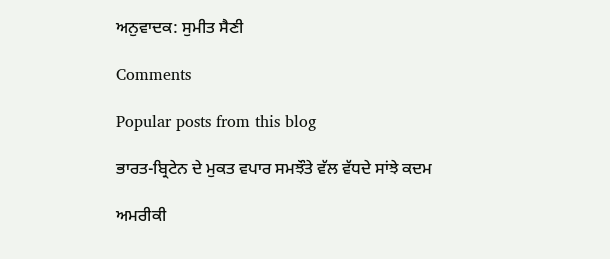ਅਨੁਵਾਦਕ: ਸੁਮੀਤ ਸੈਣੀ

Comments

Popular posts from this blog

ਭਾਰਤ-ਬ੍ਰਿਟੇਨ ਦੇ ਮੁਕਤ ਵਪਾਰ ਸਮਝੌਤੇ ਵੱਲ ਵੱਧਦੇ ਸਾਂਝੇ ਕਦਮ

ਅਮਰੀਕੀ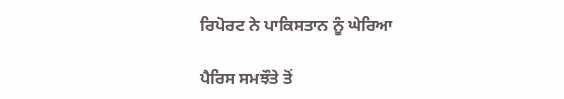ਰਿਪੋਰਟ ਨੇ ਪਾਕਿਸਤਾਨ ਨੂੰ ਘੇਰਿਆ

ਪੈਰਿਸ ਸਮਝੌਤੇ ਤੋਂ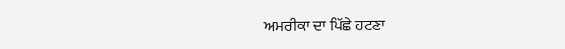ਅਮਰੀਕਾ ਦਾ ਪਿੱਛੇ ਹਟਣਾ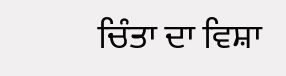ਚਿੰਤਾ ਦਾ ਵਿਸ਼ਾ